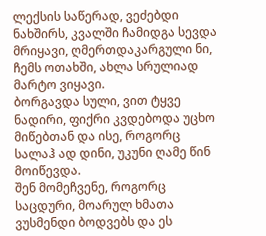ლექსის საწერად, ვეძებდი ნახშირს, კვალში ჩამიდგა სევდა მრიყავი, ღმერთდაკარგული ნი, ჩემს ოთახში, ახლა სრულიად მარტო ვიყავი.
ბორგავდა სული, ვით ტყვე ნადირი, ფიქრი კვდებოდა უცხო მიწებთან და ისე, როგორც სალაჰ ად დინი, უკუნი ღამე წინ მოიწევდა.
შენ მომეჩვენე, როგორც საცდური, მოარულ ხმათა ვუსმენდი ბოდვებს და ეს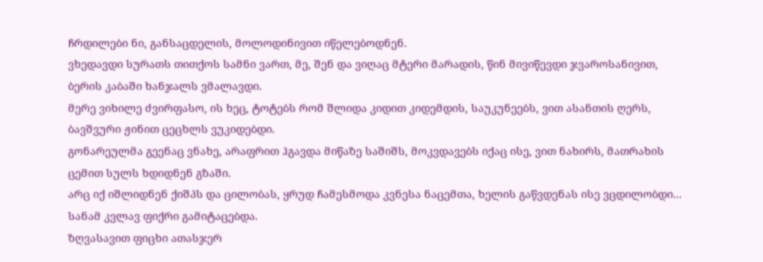ჩრდილები ნი, განსაცდელის, მოლოდინივით იწელებოდნენ.
ვხედავდი სურათს თითქოს სამნი ვართ, მე, შენ და ვიღაც მტერი მარადის, წინ მივიწევდი ჯვაროსანივით, ბერის კაბაში ხანჯალს ვმალავდი.
მერე ვიხილე ძვირფასო, ის ხეც, ტოტებს რომ შლიდა კიდით კიდემდის, საუკუნეებს, ვით ასანთის ღერს, ბავშვური ჟინით ცეცხლს ვუკიდებდი.
გონარეულმა გეენაც ვნახე, არაფრით ჰგავდა მიწაზე საშიშს, მოკვდავებს იქაც ისე, ვით ნახირს, მათრახის ცემით სულს ხდიდნენ გზაში.
არც იქ იშლიდნენ ქიშპს და ცილობას, ყრუდ ჩამესმოდა კვნესა ნაცემთა, ხელის გაწვდენას ისე ვცდილობდი... სანამ კვლავ ფიქრი გამიტაცებდა.
ზღვასავით ფიცხი ათასჯერ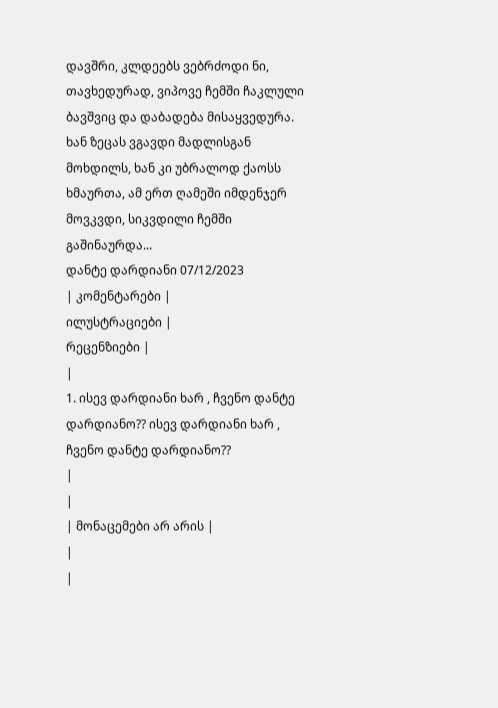დავშრი, კლდეებს ვებრძოდი ნი, თავხედურად, ვიპოვე ჩემში ჩაკლული ბავშვიც და დაბადება მისაყვედურა.
ხან ზეცას ვგავდი მადლისგან მოხდილს, ხან კი უბრალოდ ქაოსს ხმაურთა, ამ ერთ ღამეში იმდენჯერ მოვკვდი, სიკვდილი ჩემში გაშინაურდა...
დანტე დარდიანი 07/12/2023
| კომენტარები |
ილუსტრაციები |
რეცენზიები |
|
1. ისევ დარდიანი ხარ , ჩვენო დანტე დარდიანო?? ისევ დარდიანი ხარ , ჩვენო დანტე დარდიანო??
|
|
| მონაცემები არ არის |
|
|